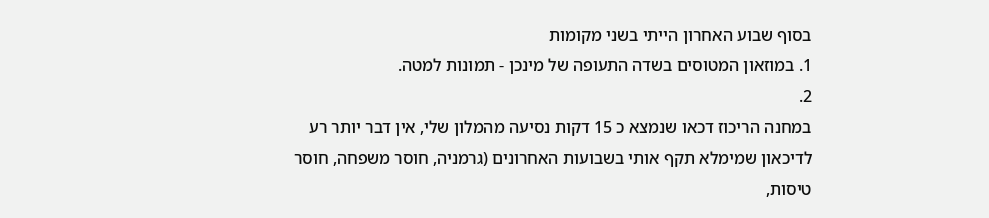בסוף שבוע האחרון הייתי בשני מקומות
1. במוזאון המטוסים בשדה התעופה של מינכן - תמונות למטה.
2.
במחנה הריכוז דכאו שנמצא כ 15 דקות נסיעה מהמלון שלי, אין דבר יותר רע לדיכאון שמימלא תקף אותי בשבועות האחרונים (גרמניה, חוסר משפחה, חוסר טיסות,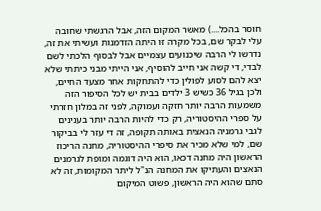חוסר בהכל....) מאשר המקום הזה, אבל הרגשתי שחובה עלי לבקר שם, בכל מקרה זו היתה הזדמנות ועשיתי את זה, נדרשו לי הרבה שיכנועים עצמיים אבל לבסוף הלכתי לשם לבדי, די קשה אני חייב להוסיף, אני הייתי מבני כיתתי שלא יצא להם לסוע לפולין כדי להתחקות אחר מצעד החיים, ולכן בגיל 36 כשיש 3 ילדים בבית יש לכל הסיפור הזה משמעות הרבה יותר חזקה ועמוקה, לפני זה במלון חזרתי על ספרי ההיסטוריה, רק כדי להיות הרבה יותר בענינים לגבי גרמניה הנאצית באותה תקופה, זה די עזר לי בביקור שם, למי שלא מכיר את סיפרי ההיסטוריה, מחנה הריכוז הראשון היה מחנה דכאו, הוא היה דוגמה ומופת לגרמנים הנאצים והעתיקו את המחנה הנ"ל ליתר המקומות, זה לא סתם שהוא היה הראשון, פשוט המיקום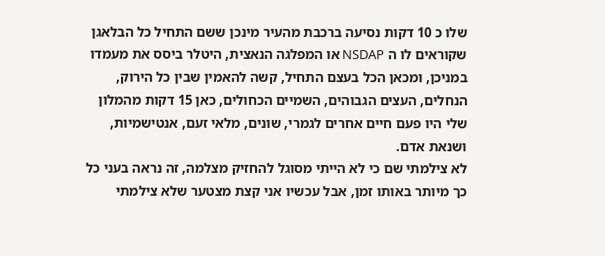שלו כ 10 דקות נסיעה ברכבת מהעיר מינכן ששם התחיל כל הבלאגן שקוראים לו ה NSDAP או המפלגה הנאצית, היטלר ביסס את מעמדו במניכן, ומכאן הכל בעצם התחיל, קשה להאמין שבין כל הירוק, הנחלים, העצים הגבוהים, השמיים הכחולים, כאן 15 דקות מהמלון שלי היו פעם חיים אחרים לגמרי, שונים, מלאי זעם, אנטישמיות, ושנאת אדם.
לא צילמתי שם כי לא הייתי מסוגל להחזיק מצלמה, זה נראה בעני כל כך מיותר באותו זמן, אבל עכשיו אני קצת מצטער שלא צילמתי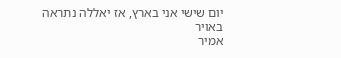יום שישי אני בארץ, אז יאללה נתראה באויר
אמיר